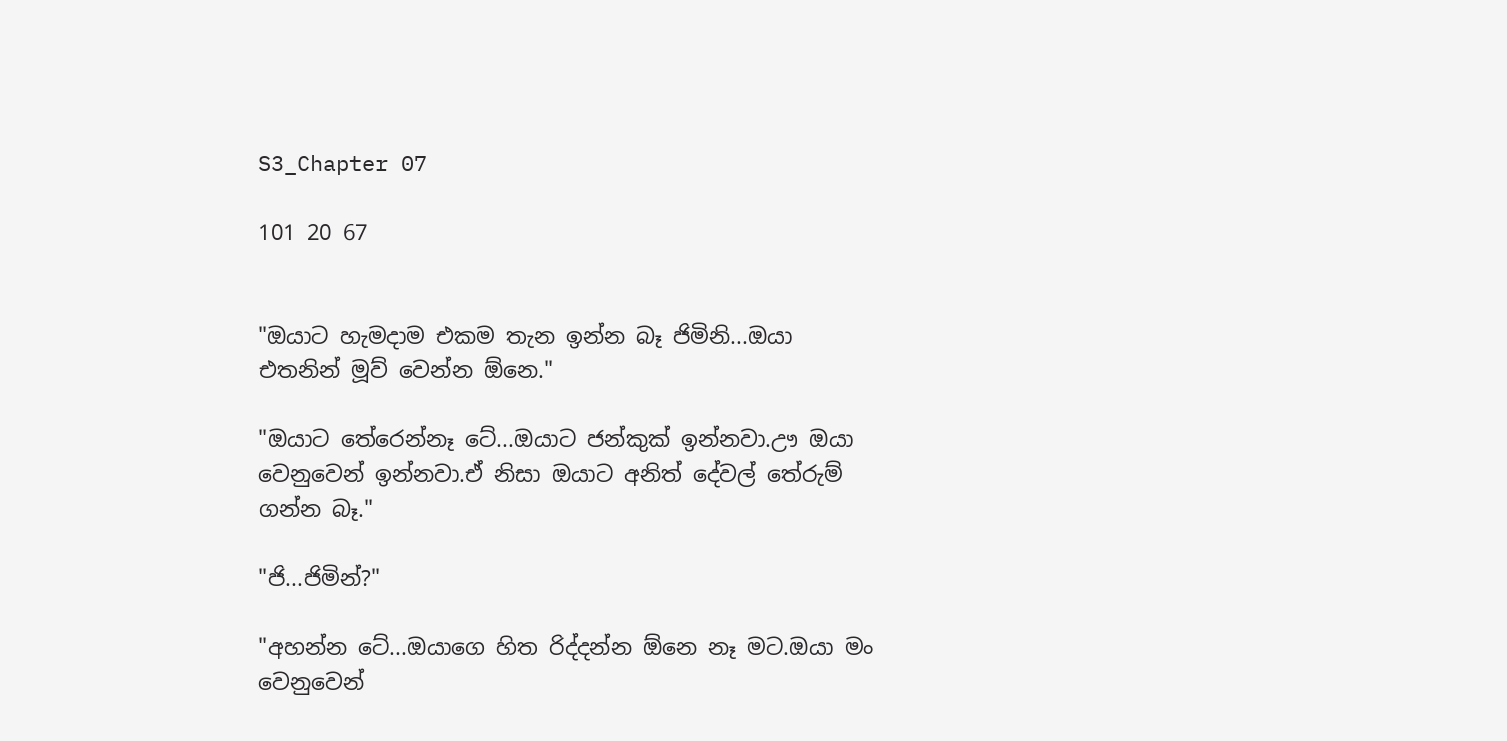S3_Chapter 07

101 20 67


"ඔයාට හැමදාම එකම තැන ඉන්න බෑ ජිමිනි...ඔයා එතනින් මූව් වෙන්න ඕනෙ."

"ඔයාට තේරෙන්නෑ ටේ...ඔයාට ජන්කුක් ඉන්නවා.ඌ ඔයා වෙනුවෙන් ඉන්නවා.ඒ නිසා ඔයාට අනිත් දේවල් තේරුම් ගන්න බෑ."

"ජි...ජිමින්?"

"අහන්න ටේ...ඔයාගෙ හිත රිද්දන්න ඕනෙ නෑ මට.ඔයා මං වෙනුවෙන්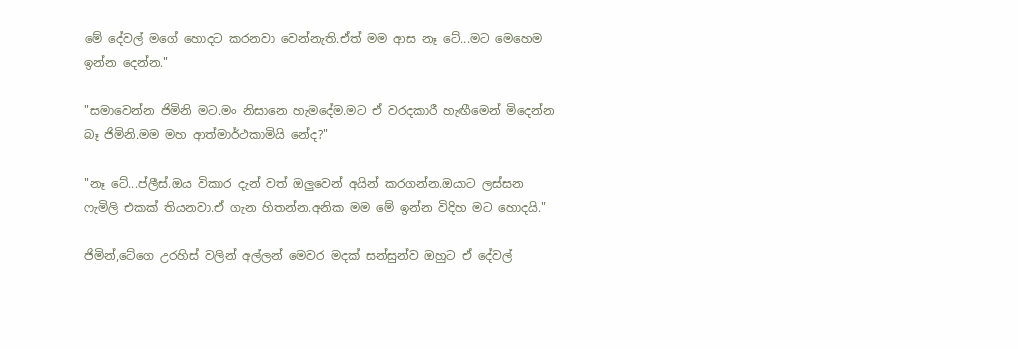මේ දේවල් මගේ හොදට කරනවා වෙන්නැති.ඒත් මම ආස නෑ ටේ...මට මෙහෙම ඉන්න දෙන්න."

"සමාවෙන්න ජිමිනි මට.මං නිසානෙ හැමදේම.මට ඒ වරදකාරී හැඟීමෙන් මිදෙන්න බෑ ජිමිනි.මම මහ ආත්මාර්ථකාමියි නේද?"

"නෑ ටේ...ප්ලීස්.ඔය විකාර දැන් වත් ඔලුවෙන් අයින් කරගන්න.ඔයාට ලස්සන ෆැමිලි එකක් තියනවා.ඒ ගැන හිතන්න.අනික මම මේ ඉන්න විදිහ මට හොදයි."

ජිමින්,ටේගෙ උරහිස් වලින් අල්ලන් මෙවර මදක් සන්සුන්ව ඔහුට ඒ දේවල්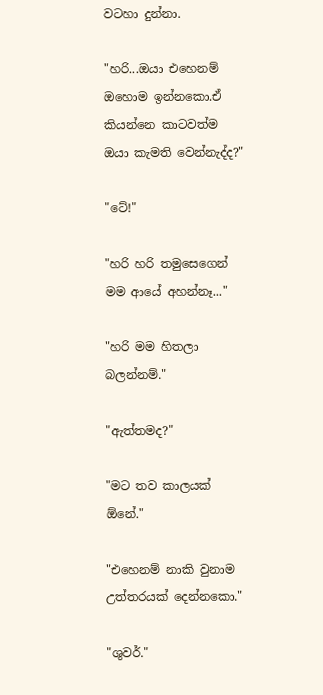වටහා දුන්නා.

"හරි...ඔයා එහෙනම් ඔහොම ඉන්නකො.ඒ කියන්නෙ කාටවත්ම ඔයා කැමති වෙන්නැද්ද?"

"ටේ!"

"හරි හරි තමුසෙගෙන් මම ආයේ අහන්නෑ..."

"හරි මම හිතලා බලන්නම්."

"ඇත්තමද?"

"මට තව කාලයක් ඕනේ."

"එහෙනම් නාකි වුනාම උත්තරයක් දෙන්නකො."

"ශුවර්."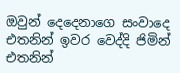ඔවුන් දෙදෙනාගෙ සංවාදෙ එතනින් ඉවර වෙද්දි ජිමින් එතනින්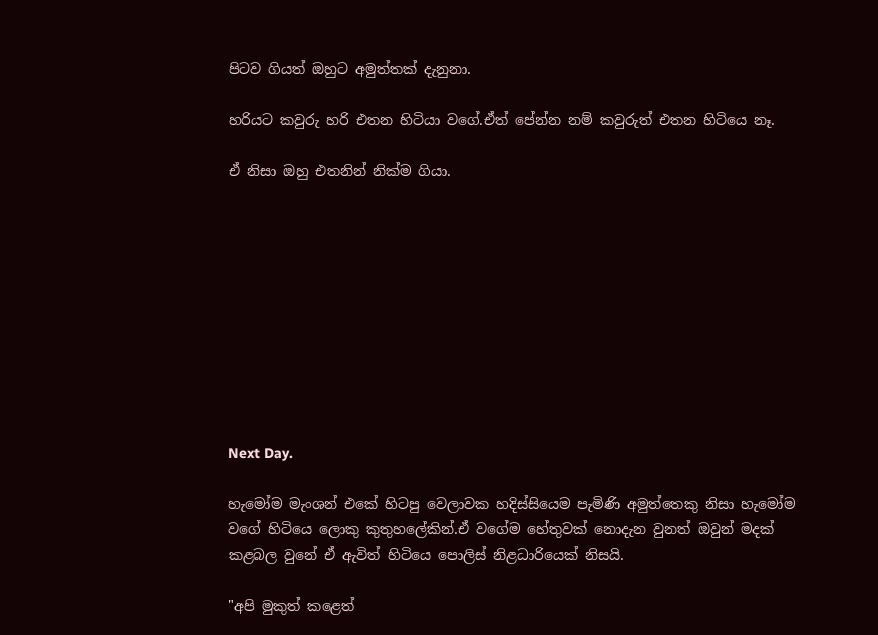පිටව ගියත් ඔහුට අමුත්තක් දැනුනා.

හරියට කවුරු හරි එතන හිටියා වගේ.ඒත් පේන්න නම් කවුරුත් එතන හිටියෙ නෑ.

ඒ නිසා ඔහු එතනින් නික්ම ගියා.










Next Day.

හැමෝම මැංශන් එකේ හිටපු වෙලාවක හදිස්සියෙම පැමිණි අමුත්තෙකු නිසා හැමෝම වගේ හිටියෙ ලොකු කුතුහලේකින්.ඒ වගේම හේතුවක් නොදැන වුනත් ඔවුන් මදක් කළබල වුනේ ඒ ඇවිත් හිටියෙ පොලිස් නිළධාරියෙක් නිසයි.

"අපි මුකුත් කළෙත්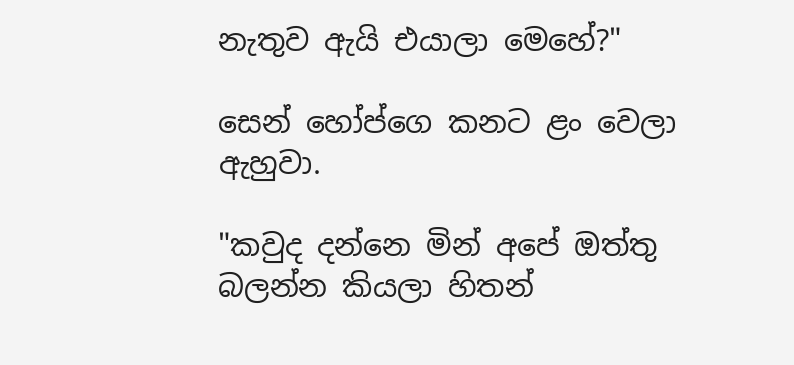නැතුව ඇයි එයාලා මෙහේ?"

සෙන් හෝප්ගෙ කනට ළං වෙලා ඇහුවා.

"කවුද දන්නෙ මින් අපේ ඔත්තු බලන්න කියලා හිතන්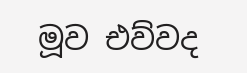මූව එව්වද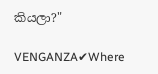කියලා?"

VENGANZA✔Where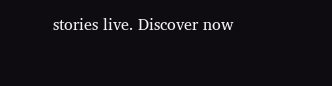stories live. Discover now